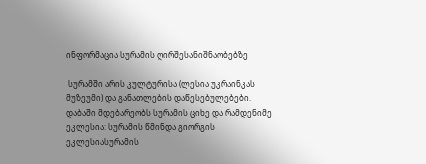ინფორმაცია სურამის ღირშესანიშნაობებზე

 სურამში არის კულტურისა (ლესია უკრაინკას მუზეუმი) და განათლების დაწესებულებები. დაბაში მდებარეობს სურამის ციხე და რამდენიმე ეკლესია: სურამის წმინდა გიორგის ეკლესიასურამის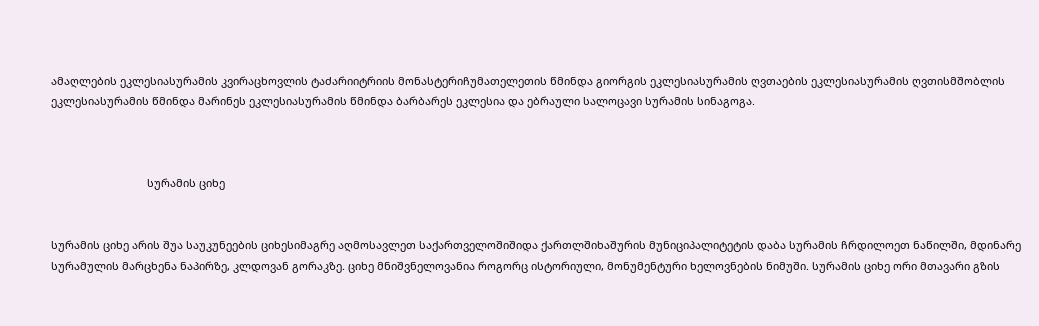ამაღლების ეკლესიასურამის კვირაცხოვლის ტაძარიიტრიის მონასტერიჩუმათელეთის წმინდა გიორგის ეკლესიასურამის ღვთაების ეკლესიასურამის ღვთისმშობლის ეკლესიასურამის წმინდა მარინეს ეკლესიასურამის წმინდა ბარბარეს ეკლესია და ებრაული სალოცავი სურამის სინაგოგა.



                                სურამის ციხე


სურამის ციხე არის შუა საუკუნეების ციხესიმაგრე აღმოსავლეთ საქართველოშიშიდა ქართლშიხაშურის მუნიციპალიტეტის დაბა სურამის ჩრდილოეთ ნაწილში, მდინარე სურამულის მარცხენა ნაპირზე, კლდოვან გორაკზე. ციხე მნიშვნელოვანია როგორც ისტორიული, მონუმენტური ხელოვნების ნიმუში. სურამის ციხე ორი მთავარი გზის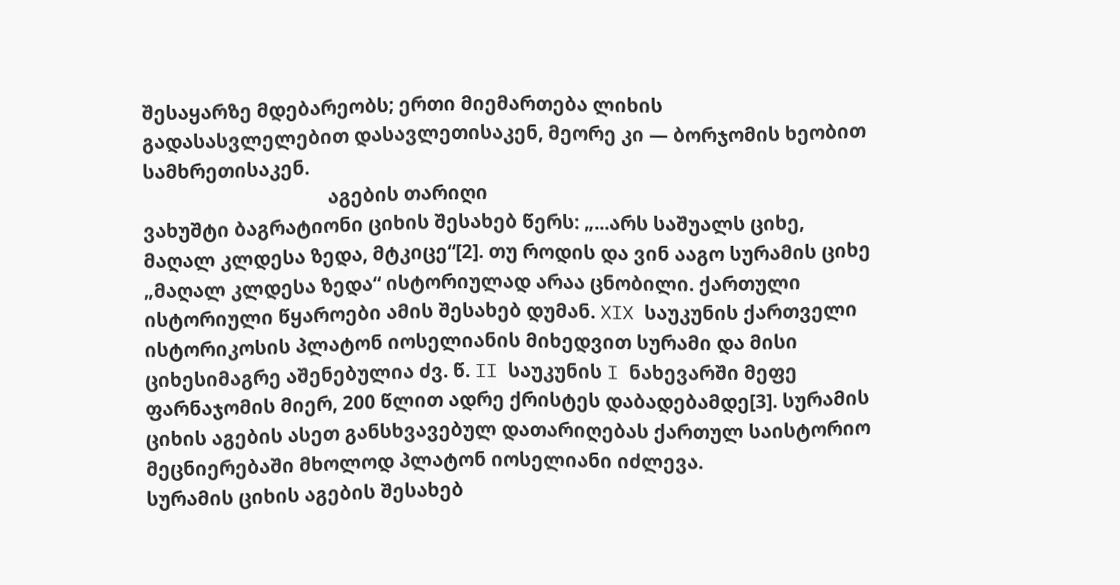შესაყარზე მდებარეობს; ერთი მიემართება ლიხის გადასასვლელებით დასავლეთისაკენ, მეორე კი — ბორჯომის ხეობით სამხრეთისაკენ.
                                     აგების თარიღი
ვახუშტი ბაგრატიონი ციხის შესახებ წერს: „...არს საშუალს ციხე, მაღალ კლდესა ზედა, მტკიცე“[2]. თუ როდის და ვინ ააგო სურამის ციხე „მაღალ კლდესა ზედა“ ისტორიულად არაა ცნობილი. ქართული ისტორიული წყაროები ამის შესახებ დუმან. XIX საუკუნის ქართველი ისტორიკოსის პლატონ იოსელიანის მიხედვით სურამი და მისი ციხესიმაგრე აშენებულია ძვ. წ. II საუკუნის I ნახევარში მეფე ფარნაჯომის მიერ, 200 წლით ადრე ქრისტეს დაბადებამდე[3]. სურამის ციხის აგების ასეთ განსხვავებულ დათარიღებას ქართულ საისტორიო მეცნიერებაში მხოლოდ პლატონ იოსელიანი იძლევა.
სურამის ციხის აგების შესახებ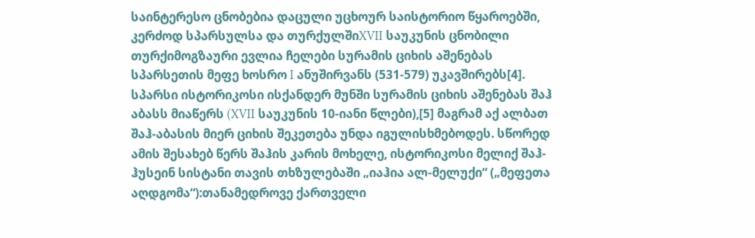საინტერესო ცნობებია დაცული უცხოურ საისტორიო წყაროებში, კერძოდ სპარსულსა და თურქულშიXVII საუკუნის ცნობილი თურქიმოგზაური ევლია ჩელები სურამის ციხის აშენებას სპარსეთის მეფე ხოსრო I ანუშირვანს (531-579) უკავშირებს[4]. სპარსი ისტორიკოსი ისქანდერ მუნში სურამის ციხის აშენებას შაჰ აბასს მიაწერს (XVII საუკუნის 10-იანი წლები),[5] მაგრამ აქ ალბათ შაჰ-აბასის მიერ ციხის შეკეთება უნდა იგულისხმებოდეს. სწორედ ამის შესახებ წერს შაჰის კარის მოხელე, ისტორიკოსი მელიქ შაჰ-ჰუსეინ სისტანი თავის თხზულებაში „იაჰია ალ-მელუქი“ („მეფეთა აღდგომა“):თანამედროვე ქართველი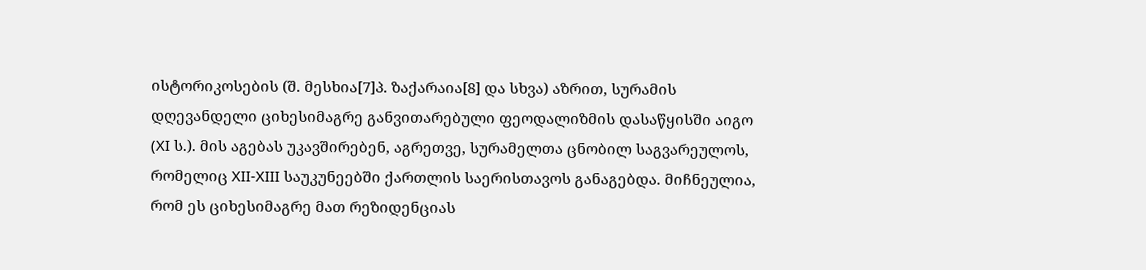ისტორიკოსების (შ. მესხია[7]პ. ზაქარაია[8] და სხვა) აზრით, სურამის დღევანდელი ციხესიმაგრე განვითარებული ფეოდალიზმის დასაწყისში აიგო (XI ს.). მის აგებას უკავშირებენ, აგრეთვე, სურამელთა ცნობილ საგვარეულოს, რომელიც XII-XIII საუკუნეებში ქართლის საერისთავოს განაგებდა. მიჩნეულია, რომ ეს ციხესიმაგრე მათ რეზიდენციას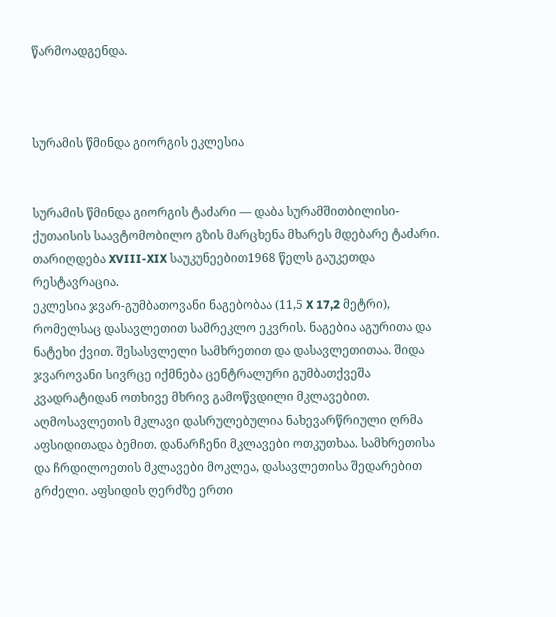წარმოადგენდა.



სურამის წმინდა გიორგის ეკლესია


სურამის წმინდა გიორგის ტაძარი — დაბა სურამშითბილისი-ქუთაისის საავტომობილო გზის მარცხენა მხარეს მდებარე ტაძარი. თარიღდება XVIII-XIX საუკუნეებით1968 წელს გაუკეთდა რესტავრაცია.
ეკლესია ჯვარ-გუმბათოვანი ნაგებობაა (11,5 X 17,2 მეტრი), რომელსაც დასავლეთით სამრეკლო ეკვრის. ნაგებია აგურითა და ნატეხი ქვით. შესასვლელი სამხრეთით და დასავლეთითაა. შიდა ჯვაროვანი სივრცე იქმნება ცენტრალური გუმბათქვეშა კვადრატიდან ოთხივე მხრივ გამოწვდილი მკლავებით. აღმოსავლეთის მკლავი დასრულებულია ნახევარწრიული ღრმა აფსიდითადა ბემით. დანარჩენი მკლავები ოთკუთხაა. სამხრეთისა და ჩრდილოეთის მკლავები მოკლეა, დასავლეთისა შედარებით გრძელი. აფსიდის ღერძზე ერთი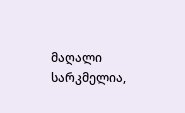მაღალი სარკმელია,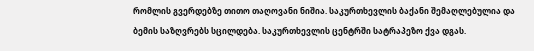რომლის გვერდებზე თითო თაღოვანი ნიშია. საკურთხევლის ბაქანი შემაღლებულია და ბემის საზღვრებს სცილდება. საკურთხევლის ცენტრში სატრაპეზო ქვა დგას.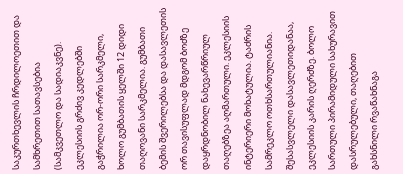საკურთხევლის ჩრდილოეთით და სამხრეთით სათავსებია (სამკვეთლო და სადიაკვნე). ეკლესიის გრძივ კედლებში გაჭრილია ორ-ორი სარკმელი, ხოლო გუმბათის ყელში 12 დიდი თაღოვანი სარკმელია. გუმბათი ბემის შვერილებსა და დასავლეთის ორ თავისუფლად მდგომ ბოძზე დაყრდნობილ ნახევარწრიულ თაღებზეა აღმართული. ეკლესიის ინტერიერი მოხატულია. ტაძრის სამრეკლო ოთხსართულიანია. შესასვლელი დასავლეთიდანაა, ეკლესიის კარის ღერძზე. ბოლო სართული პირამიდული სახურავით დასრულებული, თაღებით გახსნილი რვაწახნაგა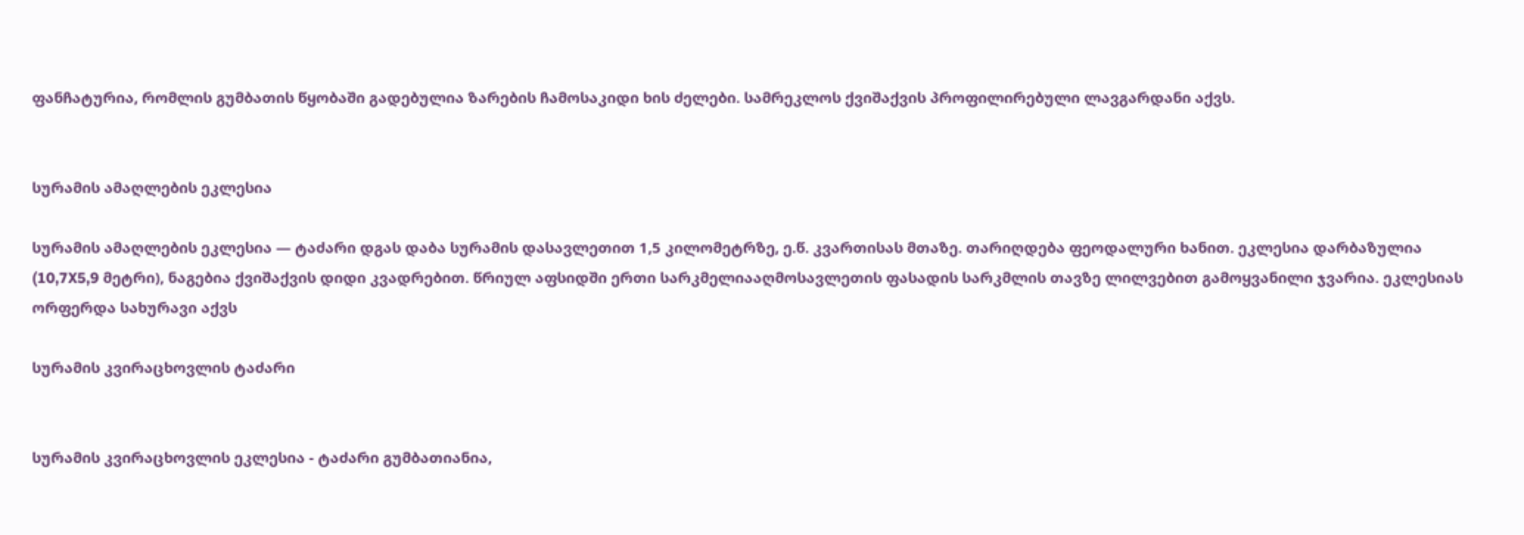ფანჩატურია, რომლის გუმბათის წყობაში გადებულია ზარების ჩამოსაკიდი ხის ძელები. სამრეკლოს ქვიშაქვის პროფილირებული ლავგარდანი აქვს.


სურამის ამაღლების ეკლესია

სურამის ამაღლების ეკლესია — ტაძარი დგას დაბა სურამის დასავლეთით 1,5 კილომეტრზე, ე.წ. კვართისას მთაზე. თარიღდება ფეოდალური ხანით. ეკლესია დარბაზულია (10,7X5,9 მეტრი), ნაგებია ქვიშაქვის დიდი კვადრებით. წრიულ აფსიდში ერთი სარკმელიააღმოსავლეთის ფასადის სარკმლის თავზე ლილვებით გამოყვანილი ჯვარია. ეკლესიას ორფერდა სახურავი აქვს

სურამის კვირაცხოვლის ტაძარი


სურამის კვირაცხოვლის ეკლესია - ტაძარი გუმბათიანია,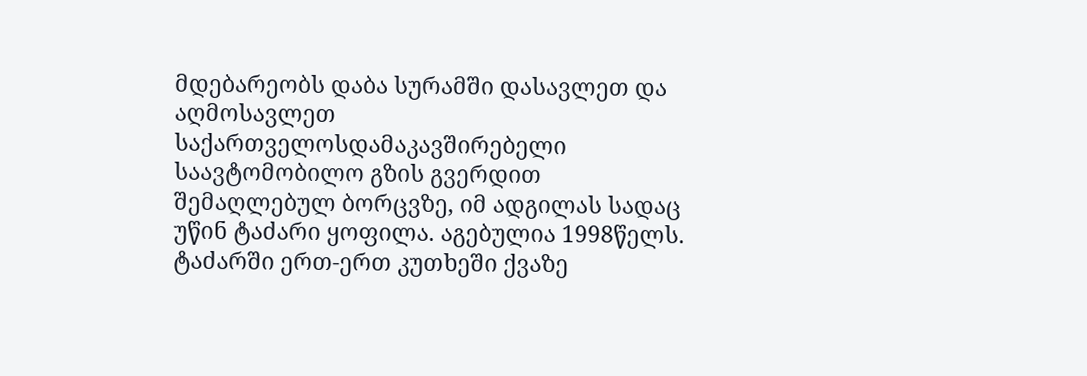მდებარეობს დაბა სურამში დასავლეთ და აღმოსავლეთ საქართველოსდამაკავშირებელი საავტომობილო გზის გვერდით შემაღლებულ ბორცვზე, იმ ადგილას სადაც უწინ ტაძარი ყოფილა. აგებულია 1998წელს. ტაძარში ერთ-ერთ კუთხეში ქვაზე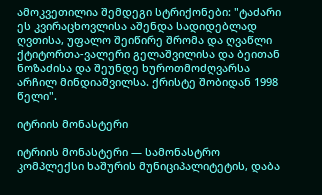ამოკვეთილია შემდეგი სტრიქონები: "ტაძარი ეს კვირაცხოვლისა აშენდა სადიდებლად ღვთისა, უფალო შეიწირე შრომა და ღვაწლი ქტიტორთა-ვალერი გელაშვილისა და ბეითან ნოზაძისა და შეუნდე ხუროთმოძღვარსა არჩილ მინდიაშვილსა. ქრისტე შობიდან 1998 წელი".

იტრიის მონასტერი

იტრიის მონასტერი — სამონასტრო კომპლექსი ხაშურის მუნიციპალიტეტის, დაბა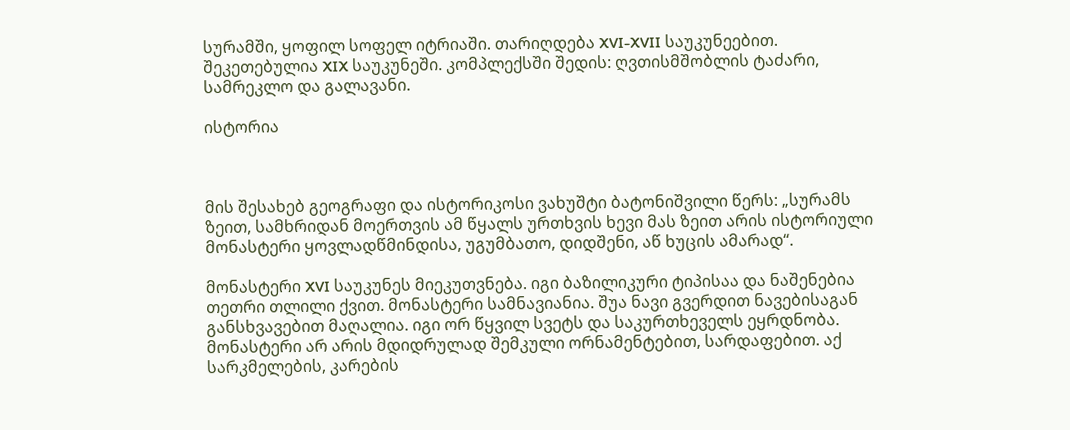სურამში, ყოფილ სოფელ იტრიაში. თარიღდება XVI-XVII საუკუნეებით. შეკეთებულია XIX საუკუნეში. კომპლექსში შედის: ღვთისმშობლის ტაძარი, სამრეკლო და გალავანი.

ისტორია



მის შესახებ გეოგრაფი და ისტორიკოსი ვახუშტი ბატონიშვილი წერს: „სურამს ზეით, სამხრიდან მოერთვის ამ წყალს ურთხვის ხევი მას ზეით არის ისტორიული მონასტერი ყოვლადწმინდისა, უგუმბათო, დიდშენი, აწ ხუცის ამარად“.

მონასტერი XVI საუკუნეს მიეკუთვნება. იგი ბაზილიკური ტიპისაა და ნაშენებია თეთრი თლილი ქვით. მონასტერი სამნავიანია. შუა ნავი გვერდით ნავებისაგან განსხვავებით მაღალია. იგი ორ წყვილ სვეტს და საკურთხეველს ეყრდნობა. მონასტერი არ არის მდიდრულად შემკული ორნამენტებით, სარდაფებით. აქ სარკმელების, კარების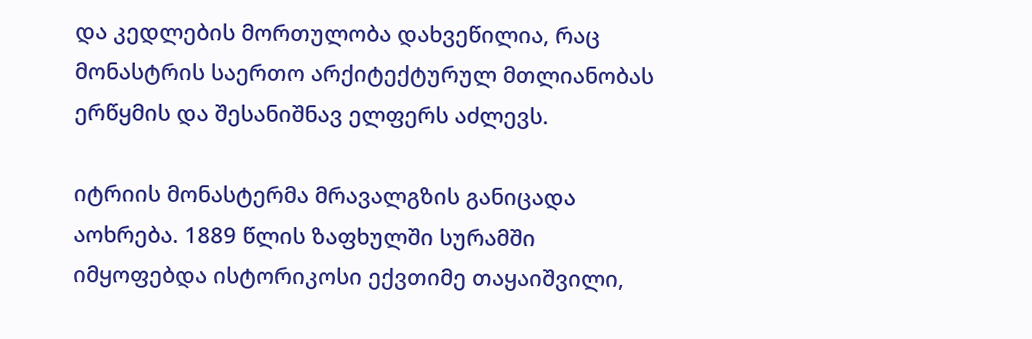და კედლების მორთულობა დახვეწილია, რაც მონასტრის საერთო არქიტექტურულ მთლიანობას ერწყმის და შესანიშნავ ელფერს აძლევს.

იტრიის მონასტერმა მრავალგზის განიცადა აოხრება. 1889 წლის ზაფხულში სურამში იმყოფებდა ისტორიკოსი ექვთიმე თაყაიშვილი,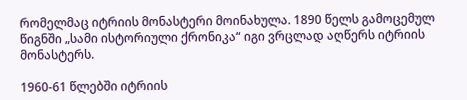რომელმაც იტრიის მონასტერი მოინახულა. 1890 წელს გამოცემულ წიგნში „სამი ისტორიული ქრონიკა“ იგი ვრცლად აღწერს იტრიის მონასტერს.

1960-61 წლებში იტრიის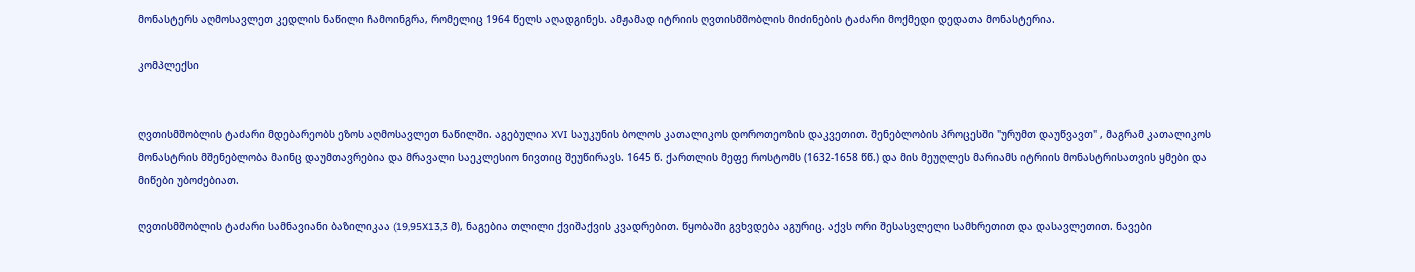მონასტერს აღმოსავლეთ კედლის ნაწილი ჩამოინგრა, რომელიც 1964 წელს აღადგინეს. ამჟამად იტრიის ღვთისმშობლის მიძინების ტაძარი მოქმედი დედათა მონასტერია.

კომპლექსი


ღვთისმშობლის ტაძარი მდებარეობს ეზოს აღმოსავლეთ ნაწილში. აგებულია XVI საუკუნის ბოლოს კათალიკოს დოროთეოზის დაკვეთით. შენებლობის პროცესში "ურუმთ დაუწვავთ" , მაგრამ კათალიკოს მონასტრის მშენებლობა მაინც დაუმთავრებია და მრავალი საეკლესიო ნივთიც შეუწირავს. 1645 წ. ქართლის მეფე როსტომს (1632-1658 წწ.) და მის მეუღლეს მარიამს იტრიის მონასტრისათვის ყმები და მიწები უბოძებიათ.

ღვთისმშობლის ტაძარი სამნავიანი ბაზილიკაა (19,95X13,3 მ), ნაგებია თლილი ქვიშაქვის კვადრებით. წყობაში გვხვდება აგურიც. აქვს ორი შესასვლელი სამხრეთით და დასავლეთით. ნავები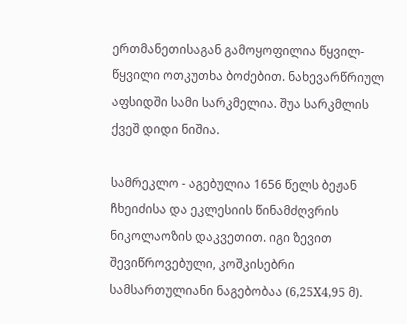ერთმანეთისაგან გამოყოფილია წყვილ-წყვილი ოთკუთხა ბოძებით. ნახევარწრიულ აფსიდში სამი სარკმელია. შუა სარკმლის ქვეშ დიდი ნიშია.

სამრეკლო - აგებულია 1656 წელს ბეჟან ჩხეიძისა და ეკლესიის წინამძღვრის ნიკოლაოზის დაკვეთით. იგი ზევით შევიწროვებული, კოშკისებრი სამსართულიანი ნაგებობაა (6,25X4,95 მ).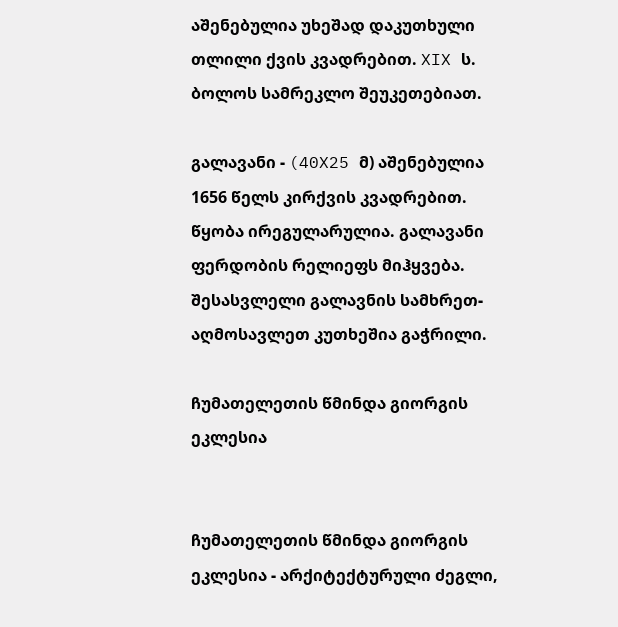აშენებულია უხეშად დაკუთხული თლილი ქვის კვადრებით. XIX ს. ბოლოს სამრეკლო შეუკეთებიათ.

გალავანი - (40X25 მ) აშენებულია 1656 წელს კირქვის კვადრებით. წყობა ირეგულარულია. გალავანი ფერდობის რელიეფს მიჰყვება. შესასვლელი გალავნის სამხრეთ-აღმოსავლეთ კუთხეშია გაჭრილი.

ჩუმათელეთის წმინდა გიორგის ეკლესია


ჩუმათელეთის წმინდა გიორგის ეკლესია - არქიტექტურული ძეგლი,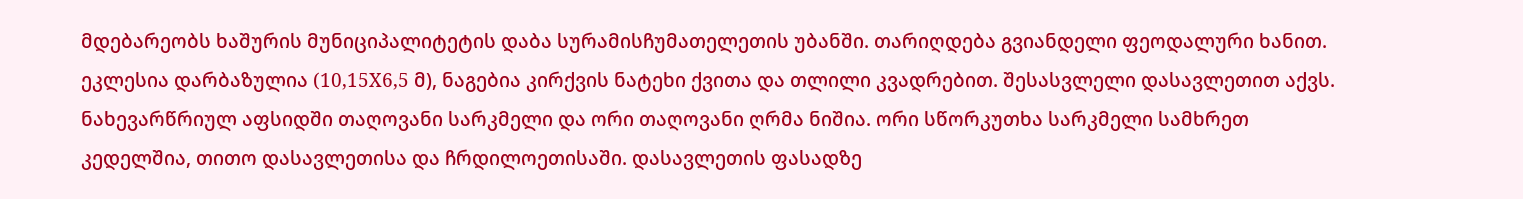მდებარეობს ხაშურის მუნიციპალიტეტის დაბა სურამისჩუმათელეთის უბანში. თარიღდება გვიანდელი ფეოდალური ხანით. ეკლესია დარბაზულია (10,15X6,5 მ), ნაგებია კირქვის ნატეხი ქვითა და თლილი კვადრებით. შესასვლელი დასავლეთით აქვს. ნახევარწრიულ აფსიდში თაღოვანი სარკმელი და ორი თაღოვანი ღრმა ნიშია. ორი სწორკუთხა სარკმელი სამხრეთ კედელშია, თითო დასავლეთისა და ჩრდილოეთისაში. დასავლეთის ფასადზე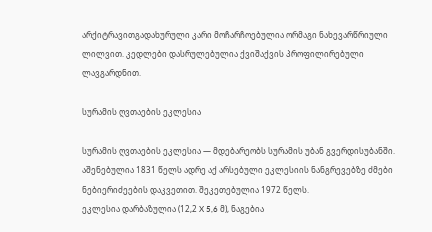არქიტრავითგადახურული კარი მოჩარჩოებულია ორმაგი ნახევარწრიული ლილვით. კედლები დასრულებულია ქვიშაქვის პროფილირებული ლავგარდნით.

სურამის ღვთაების ეკლესია

სურამის ღვთაების ეკლესია — მდებარეობს სურამის უბან გვერდისუბანში. აშენებულია 1831 წელს ადრე აქ არსებული ეკლესიის ნანგრევებზე ძმები ნებიერიძეების დაკვეთით. შეკეთებულია 1972 წელს.
ეკლესია დარბაზულია (12,2 X 5,6 მ), ნაგებია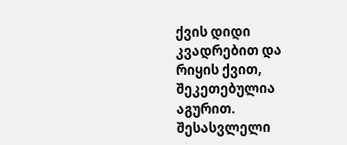ქვის დიდი კვადრებით და რიყის ქვით, შეკეთებულია აგურით. შესასვლელი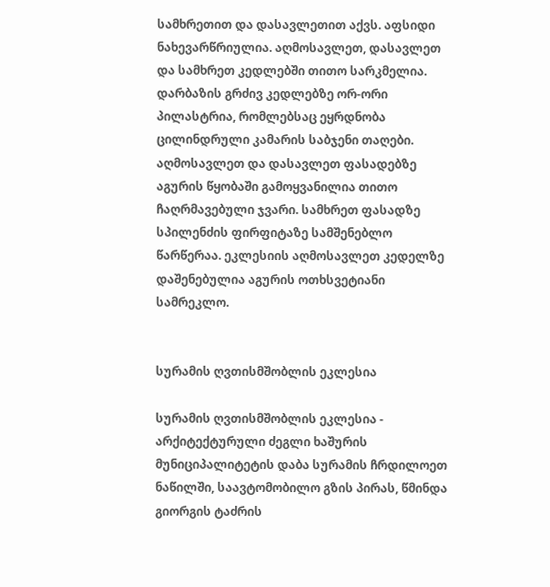სამხრეთით და დასავლეთით აქვს. აფსიდი ნახევარწრიულია. აღმოსავლეთ, დასავლეთ და სამხრეთ კედლებში თითო სარკმელია. დარბაზის გრძივ კედლებზე ორ-ორი პილასტრია, რომლებსაც ეყრდნობა ცილინდრული კამარის საბჯენი თაღები. აღმოსავლეთ და დასავლეთ ფასადებზე აგურის წყობაში გამოყვანილია თითო ჩაღრმავებული ჯვარი. სამხრეთ ფასადზე სპილენძის ფირფიტაზე სამშენებლო წარწერაა. ეკლესიის აღმოსავლეთ კედელზე დაშენებულია აგურის ოთხსვეტიანი სამრეკლო.


სურამის ღვთისმშობლის ეკლესია

სურამის ღვთისმშობლის ეკლესია - არქიტექტურული ძეგლი ხაშურის მუნიციპალიტეტის დაბა სურამის ჩრდილოეთ ნაწილში, საავტომობილო გზის პირას, წმინდა გიორგის ტაძრის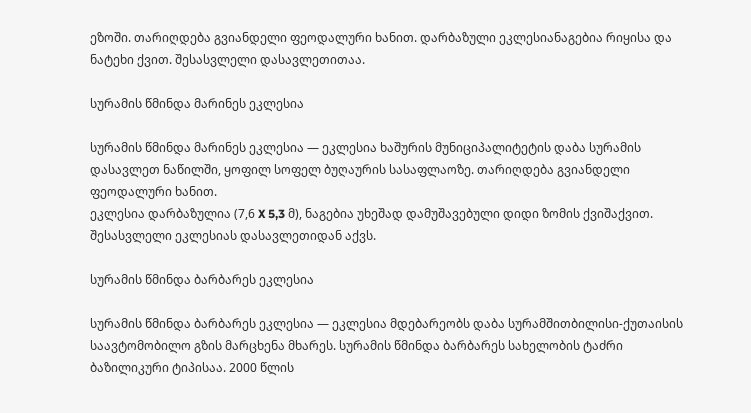ეზოში. თარიღდება გვიანდელი ფეოდალური ხანით. დარბაზული ეკლესიანაგებია რიყისა და ნატეხი ქვით. შესასვლელი დასავლეთითაა.

სურამის წმინდა მარინეს ეკლესია

სურამის წმინდა მარინეს ეკლესია — ეკლესია ხაშურის მუნიციპალიტეტის დაბა სურამის დასავლეთ ნაწილში, ყოფილ სოფელ ბუღაურის სასაფლაოზე. თარიღდება გვიანდელი ფეოდალური ხანით.
ეკლესია დარბაზულია (7,6 X 5,3 მ), ნაგებია უხეშად დამუშავებული დიდი ზომის ქვიშაქვით. შესასვლელი ეკლესიას დასავლეთიდან აქვს.

სურამის წმინდა ბარბარეს ეკლესია

სურამის წმინდა ბარბარეს ეკლესია — ეკლესია მდებარეობს დაბა სურამშითბილისი-ქუთაისის საავტომობილო გზის მარცხენა მხარეს. სურამის წმინდა ბარბარეს სახელობის ტაძრი ბაზილიკური ტიპისაა. 2000 წლის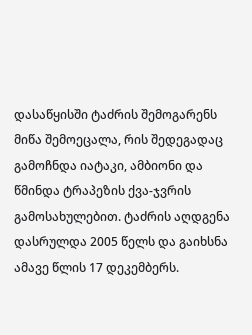დასაწყისში ტაძრის შემოგარენს მიწა შემოეცალა, რის შედეგადაც გამოჩნდა იატაკი, ამბიონი და წმინდა ტრაპეზის ქვა-ჯვრის გამოსახულებით. ტაძრის აღდგენა დასრულდა 2005 წელს და გაიხსნა ამავე წლის 17 დეკემბერს.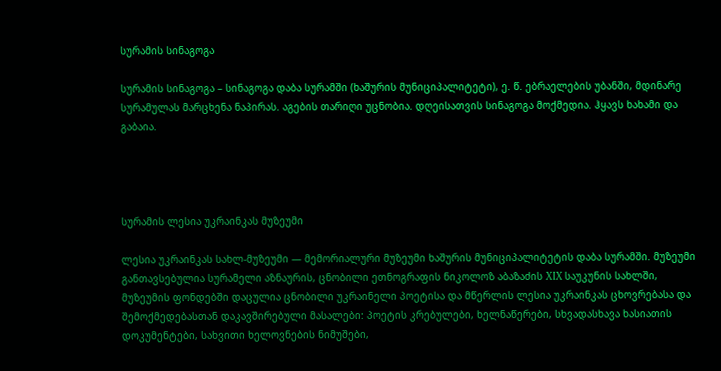სურამის სინაგოგა

სურამის სინაგოგა – სინაგოგა დაბა სურამში (ხაშურის მუნიციპალიტეტი), ე. წ. ებრაელების უბანში, მდინარე სურამულას მარცხენა ნაპირას. აგების თარიღი უცნობია. დღეისათვის სინაგოგა მოქმედია. ჰყავს ხახამი და გაბაია.




სურამის ლესია უკრაინკას მუზეუმი

ლესია უკრაინკას სახლ-მუზეუმი — მემორიალური მუზეუმი ხაშურის მუნიციპალიტეტის დაბა სურამში. მუზეუმი განთავსებულია სურამელი აზნაურის, ცნობილი ეთნოგრაფის ნიკოლოზ აბაზაძის XIX საუკუნის სახლში, მუზეუმის ფონდებში დაცულია ცნობილი უკრაინელი პოეტისა და მწერლის ლესია უკრაინკას ცხოვრებასა და შემოქმედებასთან დაკავშირებული მასალები: პოეტის კრებულები, ხელნაწერები, სხვადასხავა ხასიათის დოკუმენტები, სახვითი ხელოვნების ნიმუშები,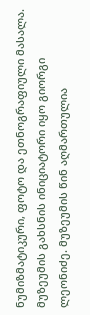ნუმიზმატიკური, ფოტო და ეთნოგრაფიული მასალა. მუზეუმის გახსნის ინიციატორი იყო გიორგი ლეონიძე. მუზეუმის წინ აღმართულია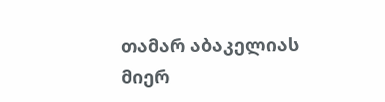თამარ აბაკელიას მიერ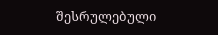შესრულებული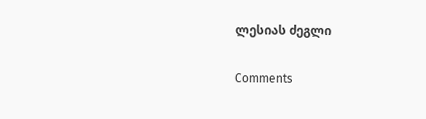ლესიას ძეგლი

Comments